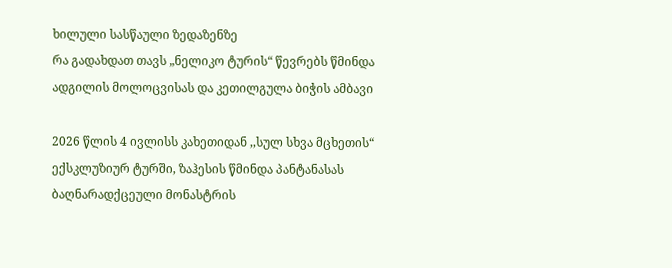ხილული სასწაული ზედაზენზე
რა გადახდათ თავს „ნელიკო ტურის“ წევრებს წმინდა ადგილის მოლოცვისას და კეთილგულა ბიჭის ამბავი

2026 წლის 4 ივლისს კახეთიდან ,,სულ სხვა მცხეთის“ ექსკლუზიურ ტურში, ზაჰესის წმინდა პანტანასას ბაღნარადქცეული მონასტრის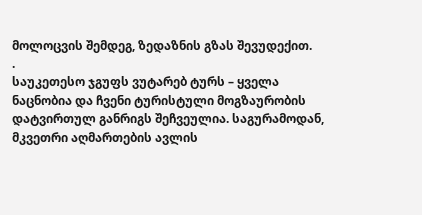მოლოცვის შემდეგ, ზედაზნის გზას შევუდექით.
.
საუკეთესო ჯგუფს ვუტარებ ტურს – ყველა ნაცნობია და ჩვენი ტურისტული მოგზაურობის დატვირთულ განრიგს შეჩვეულია. საგურამოდან, მკვეთრი აღმართების ავლის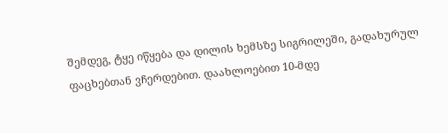შემდეგ, ტყე იწყება და დილის ხემსზე სიგრილეში, გადახურულ ფაცხებთან ვჩერდებით. დაახლოებით 10-მდე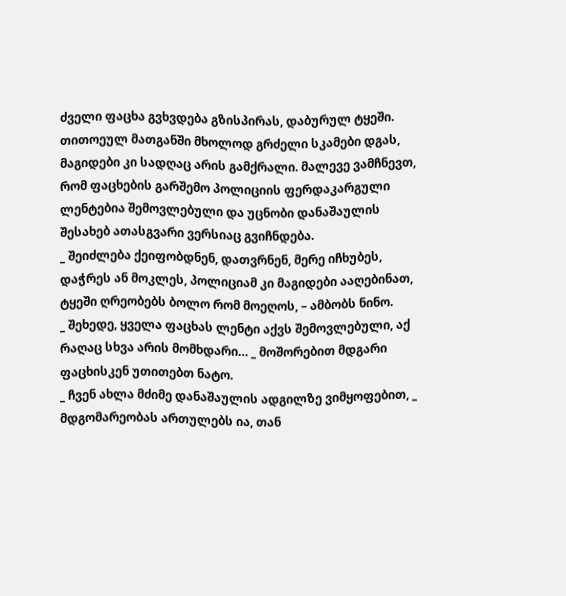ძველი ფაცხა გვხვდება გზისპირას, დაბურულ ტყეში. თითოეულ მათგანში მხოლოდ გრძელი სკამები დგას, მაგიდები კი სადღაც არის გამქრალი. მალევე ვამჩნევთ, რომ ფაცხების გარშემო პოლიციის ფერდაკარგული ლენტებია შემოვლებული და უცნობი დანაშაულის შესახებ ათასგვარი ვერსიაც გვიჩნდება.
_ შეიძლება ქეიფობდნენ, დათვრნენ, მერე იჩხუბეს, დაჭრეს ან მოკლეს, პოლიციამ კი მაგიდები ააღებინათ, ტყეში ღრეობებს ბოლო რომ მოეღოს, – ამბობს ნინო.
_ შეხედე, ყველა ფაცხას ლენტი აქვს შემოვლებული, აქ რაღაც სხვა არის მომხდარი… _ მოშორებით მდგარი ფაცხისკენ უთითებთ ნატო.
_ ჩვენ ახლა მძიმე დანაშაულის ადგილზე ვიმყოფებით, _ მდგომარეობას ართულებს ია, თან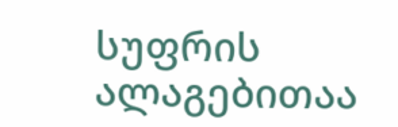სუფრის ალაგებითაა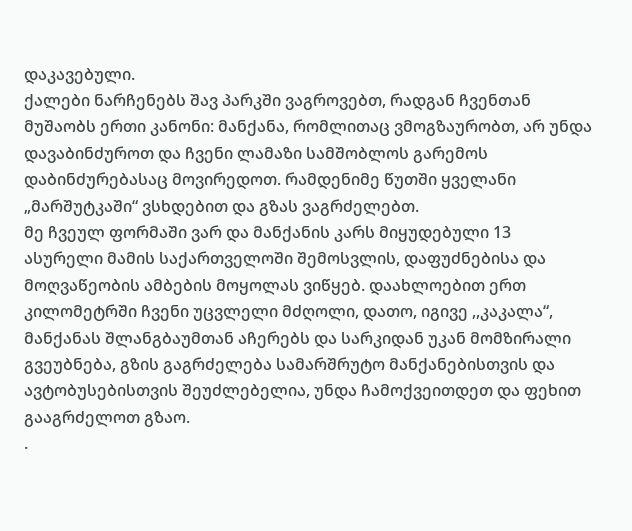დაკავებული.
ქალები ნარჩენებს შავ პარკში ვაგროვებთ, რადგან ჩვენთან მუშაობს ერთი კანონი: მანქანა, რომლითაც ვმოგზაურობთ, არ უნდა დავაბინძუროთ და ჩვენი ლამაზი სამშობლოს გარემოს დაბინძურებასაც მოვირედოთ. რამდენიმე წუთში ყველანი „მარშუტკაში“ ვსხდებით და გზას ვაგრძელებთ.
მე ჩვეულ ფორმაში ვარ და მანქანის კარს მიყუდებული 13 ასურელი მამის საქართველოში შემოსვლის, დაფუძნებისა და მოღვაწეობის ამბების მოყოლას ვიწყებ. დაახლოებით ერთ კილომეტრში ჩვენი უცვლელი მძღოლი, დათო, იგივე ,,კაკალა“, მანქანას შლანგბაუმთან აჩერებს და სარკიდან უკან მომზირალი გვეუბნება, გზის გაგრძელება სამარშრუტო მანქანებისთვის და ავტობუსებისთვის შეუძლებელია, უნდა ჩამოქვეითდეთ და ფეხით გააგრძელოთ გზაო.
.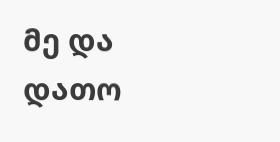მე და დათო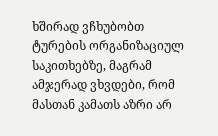ხშირად ვჩხუბობთ ტურების ორგანიზაციულ საკითხებზე, მაგრამ ამჯერად ვხვდები, რომ მასთან კამათს აზრი არ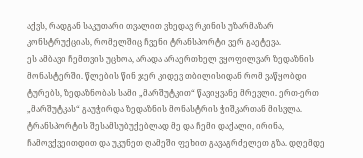აქვს, რადგან საკუთარი თვალით ვხედავ რკინის უზარმაზარ კონსტრუქციას, რომელშიც ჩვენი ტრანსპორტი ვერ გაეტევა.
ეს ამბავი ჩემთვის უცხოა, არადა არაერთხელ ვყოფილვარ ზედაზნის მონასტერში. წლების წინ ჯერ კიდევ თბილისიდან რომ ვაწყობდი ტურებს, ზედაზნობას სამი „მარშუტკით“ წავიყვანე მრევლი. ერთ-ერთ „მარშუტკას“ გაუჭირდა ზედაზნის მონასტრის ჭიშკართან მისვლა. ტრანსპორტის შესამსუბუქებლად მე და ჩემი დაქალი, ირინა, ჩამოვქვეითდით და უკუნეთ ღამეში ფეხით გავაგრძელეთ გზა. დღემდე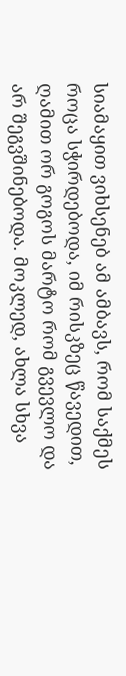სიამაყით ვიხსენებ ამ ამბავს, რომ საქმეს როცა სჭირდებოდა, იმ რისკზეც წავედით, ღამით ორ გოგოს მარტო რომ გვევლო და არ შეგვშინებოდა. მოკლედ, ახლა სხვა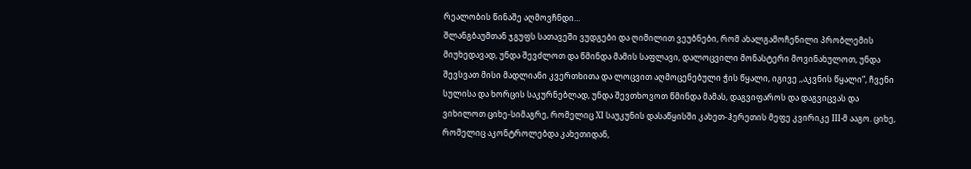რეალობის წინაშე აღმოვჩნდი…
შლანგბაუმთან ჯგუფს სათავეში ვუდგები და ღიმილით ვეუბნები, რომ ახალგამოჩენილი პრობლემის მიუხედავად, უნდა შევძლოთ და წმინდა მამის საფლავი, დალოცვილი მონასტერი მოვინახულოთ, უნდა შევსვათ მისი მადლიანი კვერთხითა და ლოცვით აღმოცენებული ჭის წყალი, იგივე ,,აკვნის წყალი“, ჩვენი სულისა და ხორცის საკურნებლად, უნდა შევთხოვოთ წმინდა მამას, დაგვიფაროს და დაგვიცვას და ვიხილოთ ციხე-სიმაგრე, რომელიც XI საუკუნის დასაწყისში კახეთ-ჰერეთის მეფე კვირიკე III-მ ააგო. ციხე, რომელიც აკონტროლებდა კახეთიდან,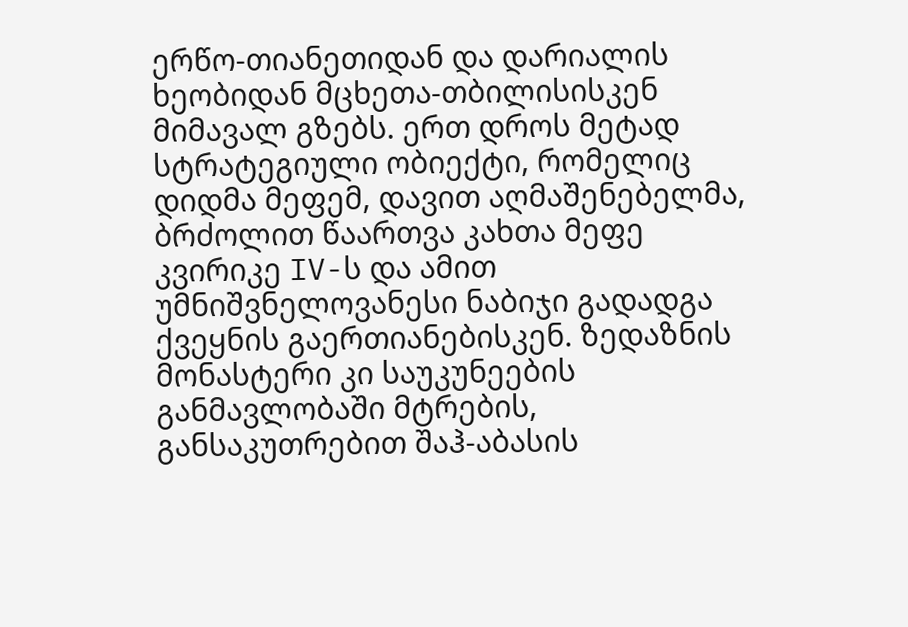ერწო-თიანეთიდან და დარიალის ხეობიდან მცხეთა-თბილისისკენ მიმავალ გზებს. ერთ დროს მეტად სტრატეგიული ობიექტი, რომელიც დიდმა მეფემ, დავით აღმაშენებელმა, ბრძოლით წაართვა კახთა მეფე კვირიკე IV-ს და ამით უმნიშვნელოვანესი ნაბიჯი გადადგა ქვეყნის გაერთიანებისკენ. ზედაზნის მონასტერი კი საუკუნეების განმავლობაში მტრების, განსაკუთრებით შაჰ-აბასის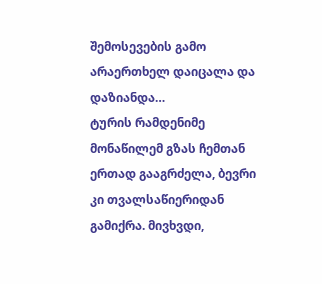შემოსევების გამო არაერთხელ დაიცალა და დაზიანდა…
ტურის რამდენიმე მონაწილემ გზას ჩემთან ერთად გააგრძელა, ბევრი კი თვალსაწიერიდან გამიქრა. მივხვდი,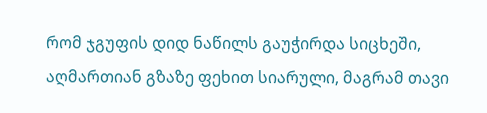რომ ჯგუფის დიდ ნაწილს გაუჭირდა სიცხეში, აღმართიან გზაზე ფეხით სიარული, მაგრამ თავი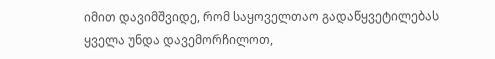იმით დავიმშვიდე, რომ საყოველთაო გადაწყვეტილებას ყველა უნდა დავემორჩილოთ,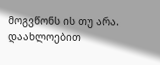მოგვწონს ის თუ არა.
დაახლოებით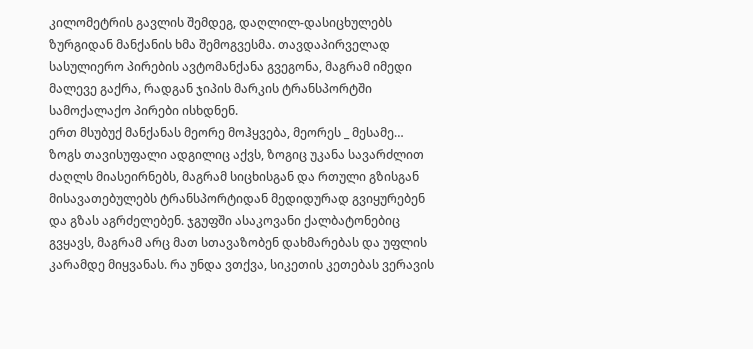კილომეტრის გავლის შემდეგ, დაღლილ-დასიცხულებს ზურგიდან მანქანის ხმა შემოგვესმა. თავდაპირველად სასულიერო პირების ავტომანქანა გვეგონა, მაგრამ იმედი მალევე გაქრა, რადგან ჯიპის მარკის ტრანსპორტში სამოქალაქო პირები ისხდნენ.
ერთ მსუბუქ მანქანას მეორე მოჰყვება, მეორეს _ მესამე… ზოგს თავისუფალი ადგილიც აქვს, ზოგიც უკანა სავარძლით ძაღლს მიასეირნებს, მაგრამ სიცხისგან და რთული გზისგან მისავათებულებს ტრანსპორტიდან მედიდურად გვიყურებენ და გზას აგრძელებენ. ჯგუფში ასაკოვანი ქალბატონებიც გვყავს, მაგრამ არც მათ სთავაზობენ დახმარებას და უფლის კარამდე მიყვანას. რა უნდა ვთქვა, სიკეთის კეთებას ვერავის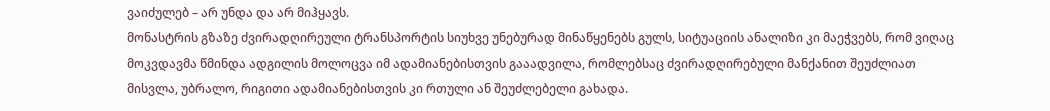ვაიძულებ – არ უნდა და არ მიჰყავს.
მონასტრის გზაზე ძვირადღირეული ტრანსპორტის სიუხვე უნებურად მინაწყენებს გულს, სიტუაციის ანალიზი კი მაეჭვებს, რომ ვიღაც მოკვდავმა წმინდა ადგილის მოლოცვა იმ ადამიანებისთვის გააადვილა, რომლებსაც ძვირადღირებული მანქანით შეუძლიათ მისვლა, უბრალო, რიგითი ადამიანებისთვის კი რთული ან შეუძლებელი გახადა.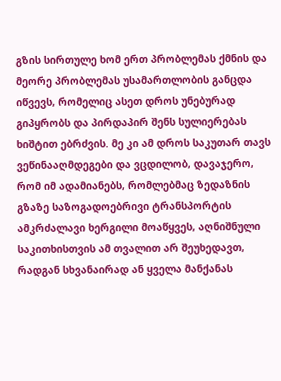გზის სირთულე ხომ ერთ პრობლემას ქმნის და მეორე პრობლემას უსამართლობის განცდა იწვევს, რომელიც ასეთ დროს უნებურად გიპყრობს და პირდაპირ შენს სულიერებას ხიშტით ებრძვის. მე კი ამ დროს საკუთარ თავს ვეწინააღმდეგები და ვცდილობ, დავაჯერო, რომ იმ ადამიანებს, რომლებმაც ზედაზნის გზაზე საზოგადოებრივი ტრანსპორტის ამკრძალავი ხერგილი მოაწყვეს, აღნიშნული საკითხისთვის ამ თვალით არ შეუხედავთ, რადგან სხვანაირად ან ყველა მანქანას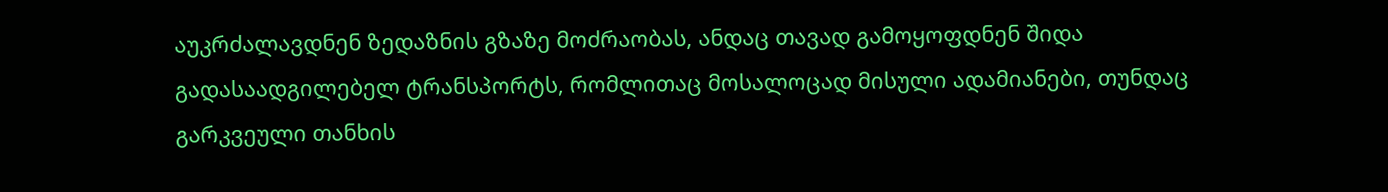აუკრძალავდნენ ზედაზნის გზაზე მოძრაობას, ანდაც თავად გამოყოფდნენ შიდა გადასაადგილებელ ტრანსპორტს, რომლითაც მოსალოცად მისული ადამიანები, თუნდაც გარკვეული თანხის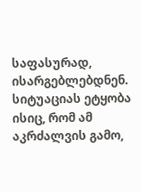საფასურად, ისარგებლებდნენ.
სიტუაციას ეტყობა ისიც, რომ ამ აკრძალვის გამო,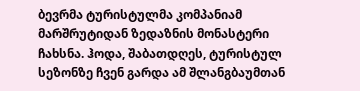ბევრმა ტურისტულმა კომპანიამ მარშრუტიდან ზედაზნის მონასტერი ჩახსნა. ჰოდა, შაბათდღეს, ტურისტულ სეზონზე ჩვენ გარდა ამ შლანგბაუმთან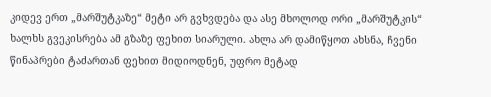კიდევ ერთ „მარშუტკაზე“ მეტი არ გვხვდება და ასე მხოლოდ ორი „მარშუტკის“ ხალხს გვეკისრება ამ გზაზე ფეხით სიარული. ახლა არ დამიწყოთ ახსნა, ჩვენი წინაპრები ტაძართან ფეხით მიდიოდნენ, უფრო მეტად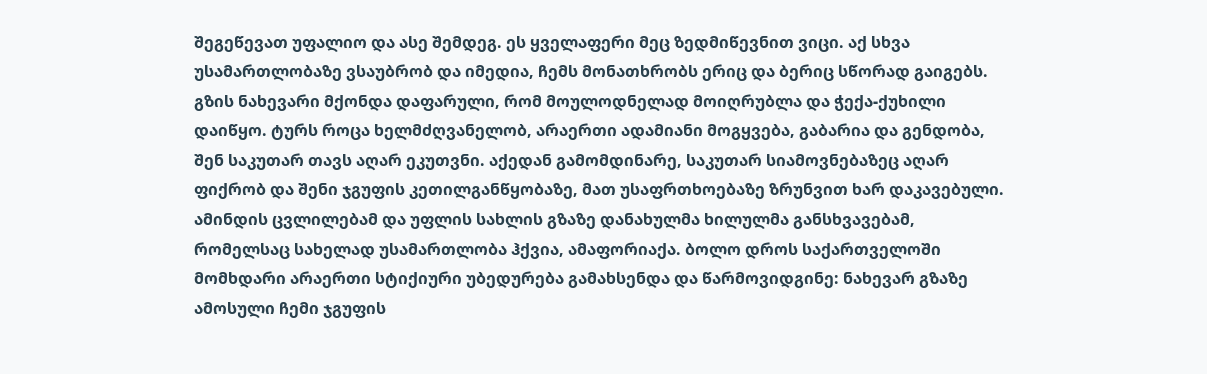შეგეწევათ უფალიო და ასე შემდეგ. ეს ყველაფერი მეც ზედმიწევნით ვიცი. აქ სხვა უსამართლობაზე ვსაუბრობ და იმედია, ჩემს მონათხრობს ერიც და ბერიც სწორად გაიგებს.
გზის ნახევარი მქონდა დაფარული, რომ მოულოდნელად მოიღრუბლა და ჭექა-ქუხილი დაიწყო. ტურს როცა ხელმძღვანელობ, არაერთი ადამიანი მოგყვება, გაბარია და გენდობა, შენ საკუთარ თავს აღარ ეკუთვნი. აქედან გამომდინარე, საკუთარ სიამოვნებაზეც აღარ ფიქრობ და შენი ჯგუფის კეთილგანწყობაზე, მათ უსაფრთხოებაზე ზრუნვით ხარ დაკავებული.
ამინდის ცვლილებამ და უფლის სახლის გზაზე დანახულმა ხილულმა განსხვავებამ, რომელსაც სახელად უსამართლობა ჰქვია, ამაფორიაქა. ბოლო დროს საქართველოში მომხდარი არაერთი სტიქიური უბედურება გამახსენდა და წარმოვიდგინე: ნახევარ გზაზე ამოსული ჩემი ჯგუფის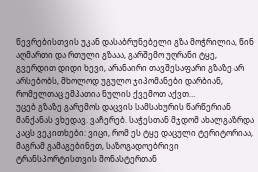წევრებისთვის უკან დასაბრუნებელი გზა მოჭრილია, წინ აღმართი და რთული გზააა, გარშემო უღრანი ტყე, გვერდით დიდი ხევი, არანაირი თავშესაფარი გზაზე არ არსებობს, მხოლოდ უგულო ჯიპომანები დარბიან, რომელთაც ემპათია ნულის ქვემოთ აქვთ…
უცებ გზაზე გარემოს დაცვის სამსახურის წარწერიან მანქანას ვხედავ. ვაჩერებ. საჭესთან მჯდომ ახალგაზრდა კაცს ვეკითხები: ვიცი, რომ ეს ტყე დაცული ტერიტორიაა, მაგრამ გამაგებინეთ, საზოგადოებრივი ტრანსპორტისთვის მონასტერთან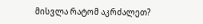მისვლა რატომ აკრძალეთ?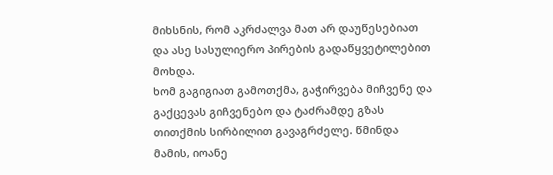მიხსნის, რომ აკრძალვა მათ არ დაუწესებიათ და ასე სასულიერო პირების გადაწყვეტილებით მოხდა.
ხომ გაგიგიათ გამოთქმა, გაჭირვება მიჩვენე და გაქცევას გიჩვენებო და ტაძრამდე გზას თითქმის სირბილით გავაგრძელე. წმინდა მამის, იოანე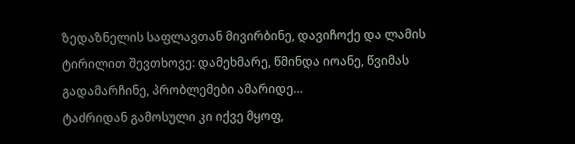ზედაზნელის საფლავთან მივირბინე, დავიჩოქე და ლამის ტირილით შევთხოვე: დამეხმარე, წმინდა იოანე, წვიმას გადამარჩინე, პრობლემები ამარიდე…
ტაძრიდან გამოსული კი იქვე მყოფ,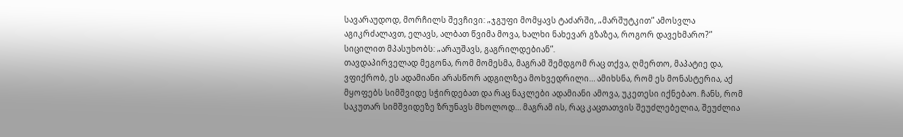სავარაუდოდ, მორჩილს შევჩივი: „ჯგუფი მომყავს ტაძარში, „მარშუტკით“ ამოსვლა აგიკრძალავთ, ელავს, ალბათ წვიმა მოვა, ხალხი ნახევარ გზაზეა, როგორ დავეხმარო?“
სიცილით მპასუხობს: „არაუშავს, გაგრილდებიან“.
თავდაპირველად მეგონა, რომ მომესმა, მაგრამ შემდგომ რაც თქვა, ღმერთო, მაპატიე და, ვფიქრობ, ეს ადამიანი არასწორ ადგილზეა მოხვედრილი… ამიხსნა, რომ ეს მონასტერია, აქ მყოფებს სიმშვიდე სჭირდებათ და რაც ნაკლები ადამიანი ამოვა, უკეთესი იქნებაო. ჩანს, რომ საკუთარ სიმშვიდეზე ზრუნავს მხოლოდ… მაგრამ ის, რაც კაცთათვის შეუძლებელია, შეუძლია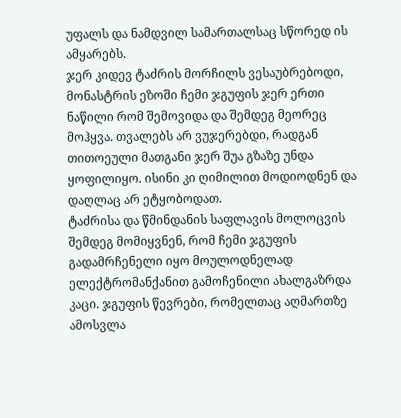უფალს და ნამდვილ სამართალსაც სწორედ ის ამყარებს.
ჯერ კიდევ ტაძრის მორჩილს ვესაუბრებოდი, მონასტრის ეზოში ჩემი ჯგუფის ჯერ ერთი ნაწილი რომ შემოვიდა და შემდეგ მეორეც მოჰყვა. თვალებს არ ვუჯერებდი, რადგან თითოეული მათგანი ჯერ შუა გზაზე უნდა ყოფილიყო. ისინი კი ღიმილით მოდიოდნენ და დაღლაც არ ეტყობოდათ.
ტაძრისა და წმინდანის საფლავის მოლოცვის შემდეგ მომიყვნენ, რომ ჩემი ჯგუფის გადამრჩენელი იყო მოულოდნელად ელექტრომანქანით გამოჩენილი ახალგაზრდა კაცი. ჯგუფის წევრები, რომელთაც აღმართზე ამოსვლა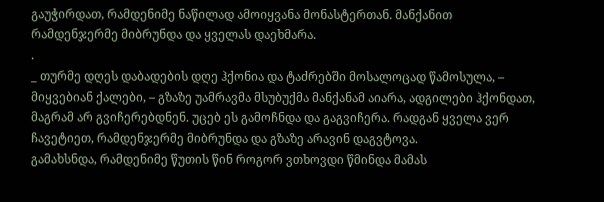გაუჭირდათ, რამდენიმე ნაწილად ამოიყვანა მონასტერთან. მანქანით რამდენჯერმე მიბრუნდა და ყველას დაეხმარა.
.
_ თურმე დღეს დაბადების დღე ჰქონია და ტაძრებში მოსალოცად წამოსულა, – მიყვებიან ქალები, – გზაზე უამრავმა მსუბუქმა მანქანამ აიარა, ადგილები ჰქონდათ, მაგრამ არ გვიჩერებდნენ. უცებ ეს გამოჩნდა და გაგვიჩერა. რადგან ყველა ვერ ჩავეტიეთ, რამდენჯერმე მიბრუნდა და გზაზე არავინ დაგვტოვა.
გამახსნდა, რამდენიმე წუთის წინ როგორ ვთხოვდი წმინდა მამას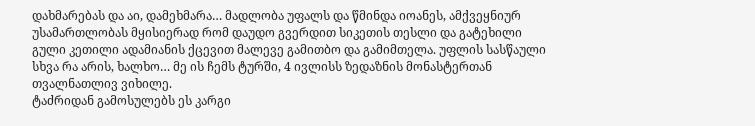დახმარებას და აი, დამეხმარა… მადლობა უფალს და წმინდა იოანეს, ამქვეყნიურ უსამართლობას მყისიერად რომ დაუდო გვერდით სიკეთის თესლი და გატეხილი გული კეთილი ადამიანის ქცევით მალევე გამითბო და გამიმთელა. უფლის სასწაული სხვა რა არის, ხალხო… მე ის ჩემს ტურში, 4 ივლისს ზედაზნის მონასტერთან თვალნათლივ ვიხილე.
ტაძრიდან გამოსულებს ეს კარგი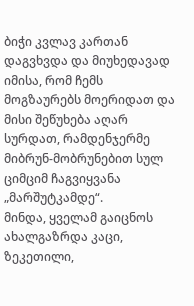ბიჭი კვლავ კართან დაგვხვდა და მიუხედავად იმისა, რომ ჩემს მოგზაურებს მოერიდათ და მისი შეწუხება აღარ სურდათ, რამდენჯერმე მიბრუნ-მობრუნებით სულ ციმციმ ჩაგვიყვანა „მარშუტკამდე“.
მინდა, ყველამ გაიცნოს ახალგაზრდა კაცი, ზეკეთილი,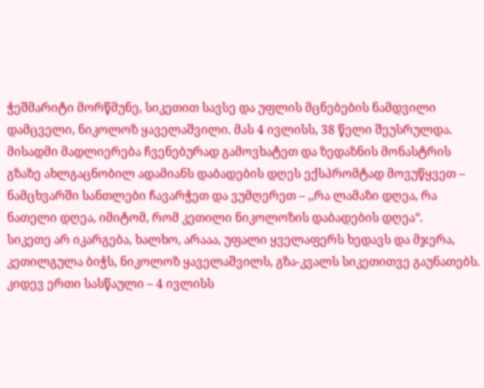ჭეშმარიტი მორწმუნე, სიკეთით სავსე და უფლის მცნებების ნამდვილი დამცველი, ნიკოლოზ ყაველაშვილი. მას 4 ივლისს, 38 წელი შეუსრულდა.
მისადმი მადლიერება ჩვენებურად გამოვხატეთ და ზედაზნის მონასტრის გზაზე ახლგაცნობილ ადამიანს დაბადების დღეს ექსპრომტად მოვუწყვეთ – ნამცხვარში სანთლები ჩავარჭეთ და ვუმღერეთ – ,,რა ლამაზი დღეა, რა ნათელი დღეა, იმიტომ, რომ კეთილი ნიკოლოზის დაბადების დღეა“.
სიკეთე არ იკარგება, ხალხო, არააა, უფალი ყველაფერს ხედავს და მჯერა, კეთილგულა ბიჭს, ნიკოლოზ ყაველაშვილს, გზა-კვალს სიკეთითვე გაუნათებს.
კიდევ ერთი სასწაული – 4 ივლისს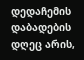დედაჩემის დაბადების დღეც არის,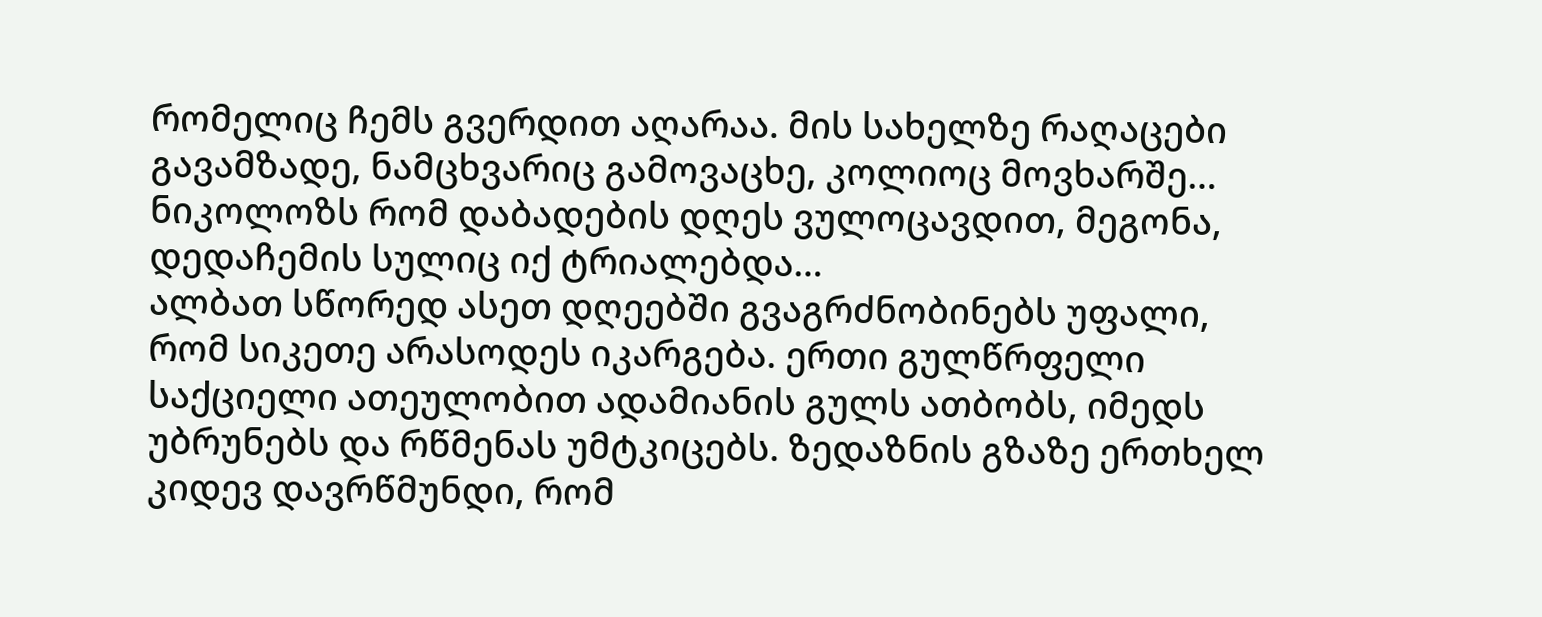რომელიც ჩემს გვერდით აღარაა. მის სახელზე რაღაცები გავამზადე, ნამცხვარიც გამოვაცხე, კოლიოც მოვხარშე… ნიკოლოზს რომ დაბადების დღეს ვულოცავდით, მეგონა, დედაჩემის სულიც იქ ტრიალებდა…
ალბათ სწორედ ასეთ დღეებში გვაგრძნობინებს უფალი, რომ სიკეთე არასოდეს იკარგება. ერთი გულწრფელი საქციელი ათეულობით ადამიანის გულს ათბობს, იმედს უბრუნებს და რწმენას უმტკიცებს. ზედაზნის გზაზე ერთხელ კიდევ დავრწმუნდი, რომ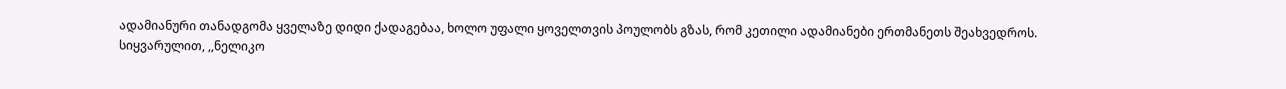ადამიანური თანადგომა ყველაზე დიდი ქადაგებაა, ხოლო უფალი ყოველთვის პოულობს გზას, რომ კეთილი ადამიანები ერთმანეთს შეახვედროს.
სიყვარულით, ,,ნელიკო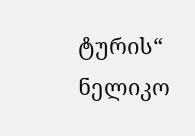ტურის“ ნელიკო